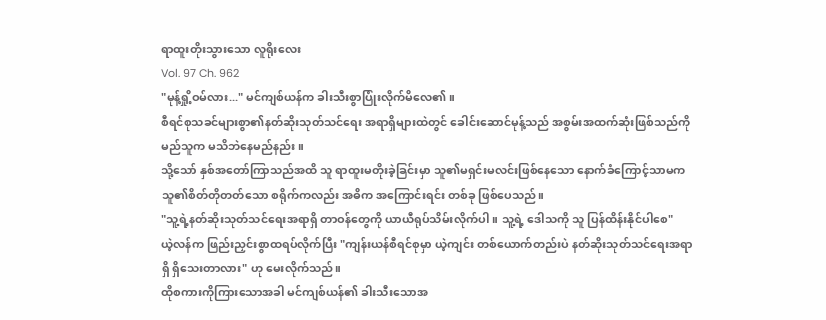ရာထူးတိုးသွားသော လူရိုးလေး
Vol. 97 Ch. 962
"မုန့်ရှို့ဝမ်လား..." မင်ကျစ်ယန်က ခါးသီးစွာပြုံးလိုက်မိလေ၏။
စီရင်စုသခင်များစွာ၏နတ်ဆိုးသုတ်သင်ရေး အရာရှိများထဲတွင် ခေါင်းဆောင်မုန့်သည် အစွမ်းအထက်ဆုံးဖြစ်သည်ကို မည်သူက မသိဘဲနေမည်နည်း။
သို့သော် နှစ်အတော်ကြာသည်အထိ သူ ရာထူးမတိုးခဲ့ခြင်းမှာ သူ၏မရှင်းမလင်းဖြစ်နေသော နောက်ခံကြောင့်သာမက သူ၏စိတ်တိုတတ်သော စရိုက်ကလည်း အဓိက အကြောင်းရင်း တစ်ခု ဖြစ်ပေသည်။
"သူ့ရဲ့နတ်ဆိုးသုတ်သင်ရေးအရာရှိ တာဝန်တွေကို ယာယီရုပ်သိမ်းလိုက်ပါ။ သူ့ရဲ့ ဒေါသကို သူ ပြန်ထိန်းနိုင်ပါစေ"
ယဲ့လန်က ဖြည်းညှင်းစွာထရပ်လိုက်ပြီး "ကျန်းယန်စီရင်စုမှာ ယဲ့ကျင်း တစ်ယောက်တည်းပဲ နတ်ဆိုးသုတ်သင်ရေးအရာရှိ ရှိသေးတာလား" ဟု မေးလိုက်သည်။
ထိုစကားကိုကြားသောအခါ မင်ကျစ်ယန်၏ ခါးသီးသောအ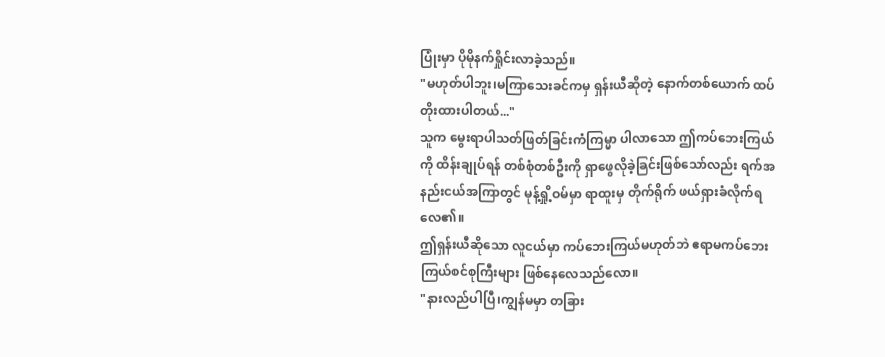ပြုံးမှာ ပိုမိုနက်ရှိုင်းလာခဲ့သည်။
"မဟုတ်ပါဘူး၊မကြာသေးခင်ကမှ ရှန်းယီဆိုတဲ့ နောက်တစ်ယောက် ထပ်တိုးထားပါတယ်..."
သူက မွေးရာပါသတ်ဖြတ်ခြင်းကံကြမ္မာ ပါလာသော ဤကပ်ဘေးကြယ်ကို ထိန်းချုပ်ရန် တစ်စုံတစ်ဦးကို ရှာဖွေလိုခဲ့ခြင်းဖြစ်သော်လည်း ရက်အနည်းငယ်အကြာတွင် မုန့်ရှို့ဝမ်မှာ ရာထူးမှ တိုက်ရိုက် ဖယ်ရှားခံလိုက်ရလေ၏။
ဤရှန်းယီဆိုသော လူငယ်မှာ ကပ်ဘေးကြယ်မဟုတ်ဘဲ ဧရာမကပ်ဘေးကြယ်စင်စုကြီးများ ဖြစ်နေလေသည်လော။
"နားလည်ပါပြီ၊ကျွန်မမှာ တခြား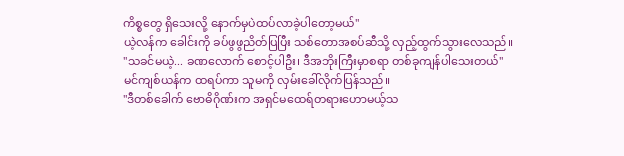ကိစ္စတွေ ရှိသေးလို့ နောက်မှပဲထပ်လာခဲ့ပါတော့မယ်"
ယဲ့လန်က ခေါင်းကို ခပ်ဖွဖွညိတ်ပြပြီး သစ်တောအစပ်ဆီသို့ လှည့်ထွက်သွားလေသည်။
"သခင်မယဲ့... ခဏလောက် စောင့်ပါဦး၊ ဒီအဘိုးကြီးမှာစရာ တစ်ခုကျန်ပါသေးတယ်"
မင်ကျစ်ယန်က ထရပ်ကာ သူမကို လှမ်းခေါ်လိုက်ပြန်သည်။
"ဒီတစ်ခေါက် ဗောဓိဂိုဏ်းက အရှင်မထေရ်တရားဟောမယ့်သ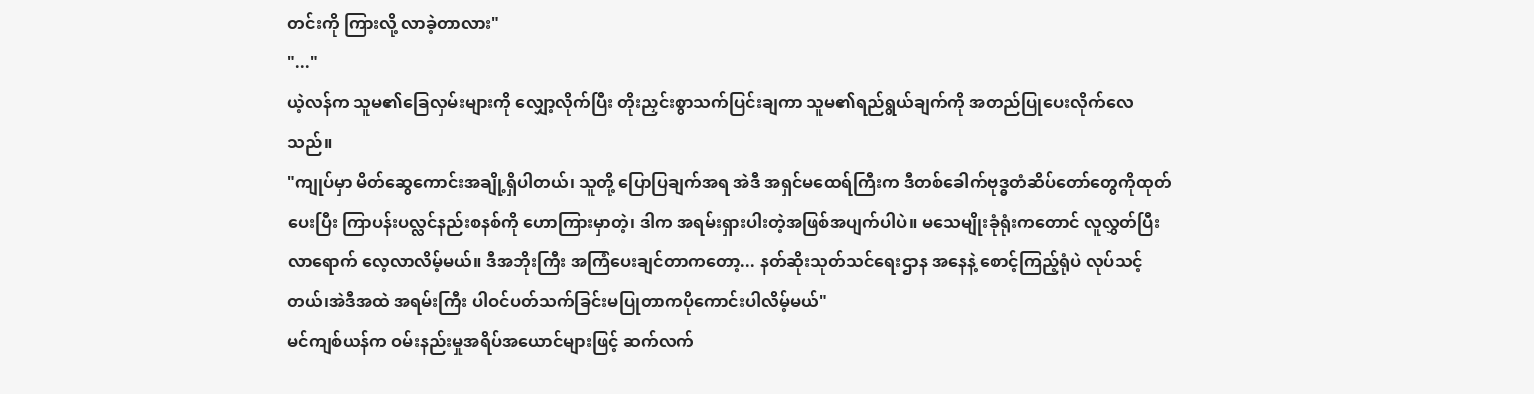တင်းကို ကြားလို့ လာခဲ့တာလား"
"..."
ယဲ့လန်က သူမ၏ခြေလှမ်းများကို လျှော့လိုက်ပြီး တိုးညှင်းစွာသက်ပြင်းချကာ သူမ၏ရည်ရွယ်ချက်ကို အတည်ပြုပေးလိုက်လေသည်။
"ကျုပ်မှာ မိတ်ဆွေကောင်းအချို့ရှိပါတယ်၊ သူတို့ ပြောပြချက်အရ အဲဒီ အရှင်မထေရ်ကြီးက ဒီတစ်ခေါက်ဗုဒ္ဓတံဆိပ်တော်တွေကိုထုတ်ပေးပြီး ကြာပန်းပလ္လင်နည်းစနစ်ကို ဟောကြားမှာတဲ့၊ ဒါက အရမ်းရှားပါးတဲ့အဖြစ်အပျက်ပါပဲ။ မသေမျိုးခုံရုံးကတောင် လူလွှတ်ပြီးလာရောက် လေ့လာလိမ့်မယ်။ ဒီအဘိုးကြီး အကြံပေးချင်တာကတော့... နတ်ဆိုးသုတ်သင်ရေးဌာန အနေနဲ့ စောင့်ကြည့်ရုံပဲ လုပ်သင့်တယ်၊အဲဒီအထဲ အရမ်းကြီး ပါဝင်ပတ်သက်ခြင်းမပြုတာကပိုကောင်းပါလိမ့်မယ်"
မင်ကျစ်ယန်က ဝမ်းနည်းမှုအရိပ်အယောင်များဖြင့် ဆက်လက်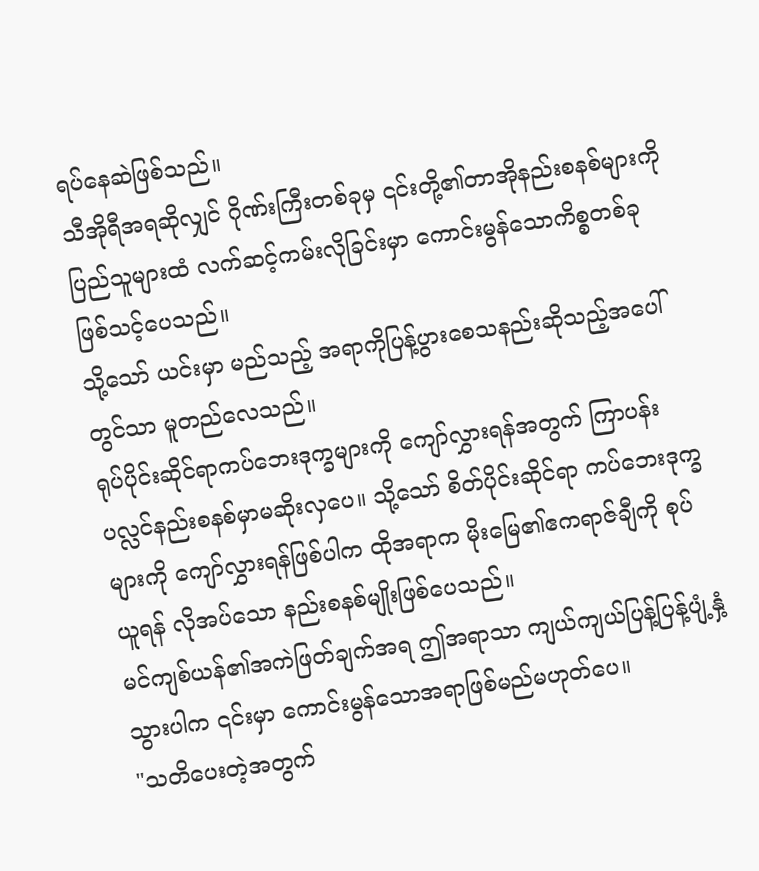ရပ်နေဆဲဖြစ်သည်။
သီအိုရီအရဆိုလျှင် ဂိုဏ်းကြီးတစ်ခုမှ ၎င်းတို့၏တာအိုနည်းစနစ်များကို ပြည်သူများထံ လက်ဆင့်ကမ်းလိုခြင်းမှာ ကောင်းမွန်သောကိစ္စတစ်ခု ဖြစ်သင့်ပေသည်။
သို့သော် ယင်းမှာ မည်သည့် အရာကိုပြန့်ပွားစေသနည်းဆိုသည့်အပေါ်တွင်သာ မူတည်လေသည်။
ရုပ်ပိုင်းဆိုင်ရာကပ်ဘေးဒုက္ခများကို ကျော်လွှားရန်အတွက် ကြာပန်းပလ္လင်နည်းစနစ်မှာမဆိုးလှပေ။ သို့သော် စိတ်ပိုင်းဆိုင်ရာ ကပ်ဘေးဒုက္ခများကို ကျော်လွှားရန်ဖြစ်ပါက ထိုအရာက မိုးမြေ၏ဧကရာဇ်ချီကို စုပ်ယူရန် လိုအပ်သော နည်းစနစ်မျိုးဖြစ်ပေသည်။
မင်ကျစ်ယန်၏အကဲဖြတ်ချက်အရ ဤအရာသာ ကျယ်ကျယ်ပြန့်ပြန့်ပျံ့နှံ့သွားပါက ၎င်းမှာ ကောင်းမွန်သောအရာဖြစ်မည်မဟုတ်ပေ။
"သတိပေးတဲ့အတွက်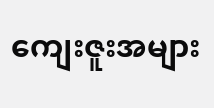ကျေးဇူးအများ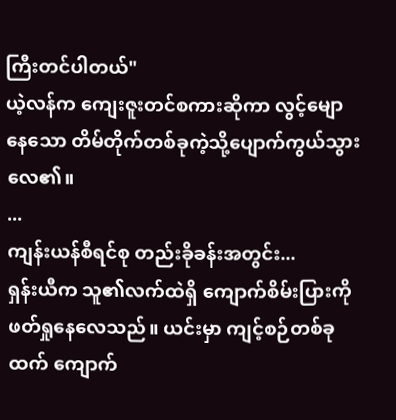ကြီးတင်ပါတယ်"
ယဲ့လန်က ကျေးဇူးတင်စကားဆိုကာ လွင့်မျောနေသော တိမ်တိုက်တစ်ခုကဲ့သို့ပျောက်ကွယ်သွားလေ၏။
...
ကျန်းယန်စီရင်စု တည်းခိုခန်းအတွင်း...
ရှန်းယီက သူ၏လက်ထဲရှိ ကျောက်စိမ်းပြားကို ဖတ်ရှုနေလေသည်။ ယင်းမှာ ကျင့်စဉ်တစ်ခုထက် ကျောက်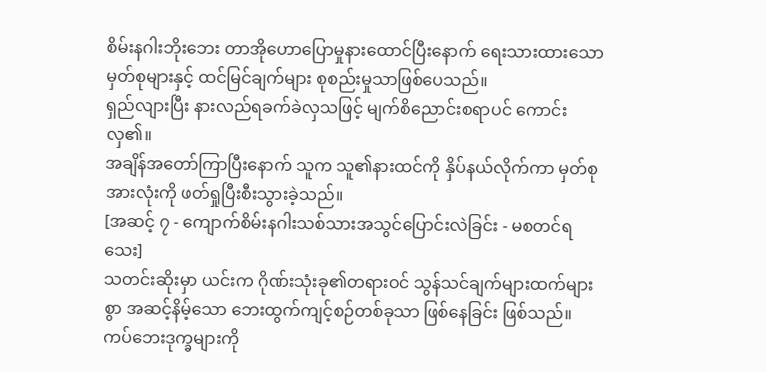စိမ်းနဂါးဘိုးဘေး တာအိုဟောပြောမှုနားထောင်ပြီးနောက် ရေးသားထားသောမှတ်စုများနှင့် ထင်မြင်ချက်များ စုစည်းမှုသာဖြစ်ပေသည်။
ရှည်လျားပြီး နားလည်ရခက်ခဲလှသဖြင့် မျက်စိညောင်းစရာပင် ကောင်းလှ၏။
အချိန်အတော်ကြာပြီးနောက် သူက သူ၏နားထင်ကို နှိပ်နယ်လိုက်ကာ မှတ်စုအားလုံးကို ဖတ်ရှုပြီးစီးသွားခဲ့သည်။
[အဆင့် ၇ - ကျောက်စိမ်းနဂါးသစ်သားအသွင်ပြောင်းလဲခြင်း - မစတင်ရသေး]
သတင်းဆိုးမှာ ယင်းက ဂိုဏ်းသုံးခု၏တရားဝင် သွန်သင်ချက်များထက်များစွာ အဆင့်နိမ့်သော ဘေးထွက်ကျင့်စဉ်တစ်ခုသာ ဖြစ်နေခြင်း ဖြစ်သည်။
ကပ်ဘေးဒုက္ခများကို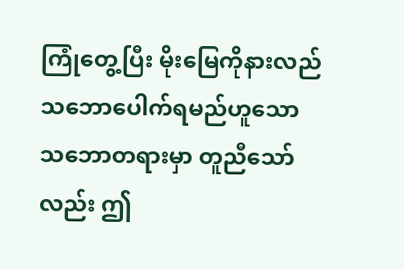ကြုံတွေ့ပြီး မိုးမြေကိုနားလည်သဘောပေါက်ရမည်ဟူသော သဘောတရားမှာ တူညီသော်လည်း ဤ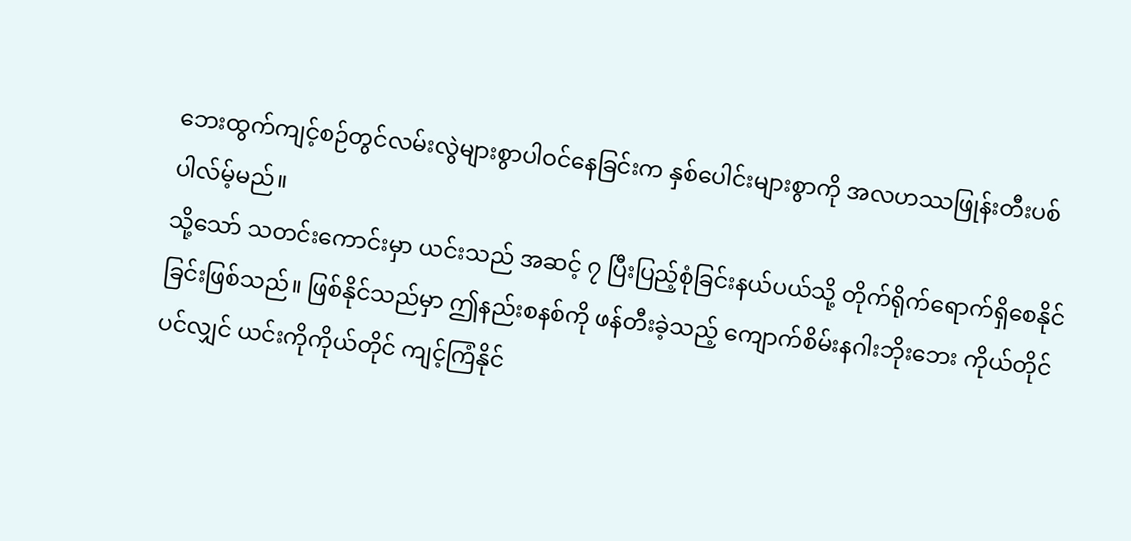ဘေးထွက်ကျင့်စဉ်တွင်လမ်းလွဲများစွာပါဝင်နေခြင်းက နှစ်ပေါင်းများစွာကို အလဟဿဖြုန်းတီးပစ်ပါလ်မ့်မည်။
သို့သော် သတင်းကောင်းမှာ ယင်းသည် အဆင့် ၇ ပြီးပြည့်စုံခြင်းနယ်ပယ်သို့ တိုက်ရိုက်ရောက်ရှိစေနိုင်ခြင်းဖြစ်သည်။ ဖြစ်နိုင်သည်မှာ ဤနည်းစနစ်ကို ဖန်တီးခဲ့သည့် ကျောက်စိမ်းနဂါးဘိုးဘေး ကိုယ်တိုင်ပင်လျှင် ယင်းကိုကိုယ်တိုင် ကျင့်ကြံနိုင်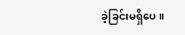ခဲ့ခြင်းမရှိပေ။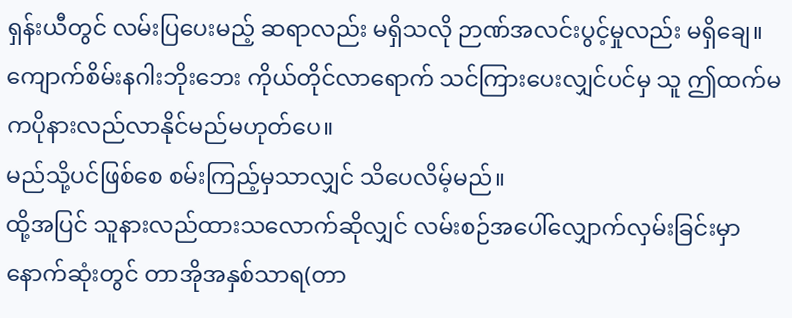ရှန်းယီတွင် လမ်းပြပေးမည့် ဆရာလည်း မရှိသလို ဉာဏ်အလင်းပွင့်မှုလည်း မရှိချေ။ ကျောက်စိမ်းနဂါးဘိုးဘေး ကိုယ်တိုင်လာရောက် သင်ကြားပေးလျှင်ပင်မှ သူ ဤထက်မကပိုနားလည်လာနိုင်မည်မဟုတ်ပေ။
မည်သို့ပင်ဖြစ်စေ စမ်းကြည့်မှသာလျှင် သိပေလိမ့်မည်။
ထို့အပြင် သူနားလည်ထားသလောက်ဆိုလျှင် လမ်းစဉ်အပေါ်လျှောက်လှမ်းခြင်းမှာ နောက်ဆုံးတွင် တာအိုအနှစ်သာရ(တာ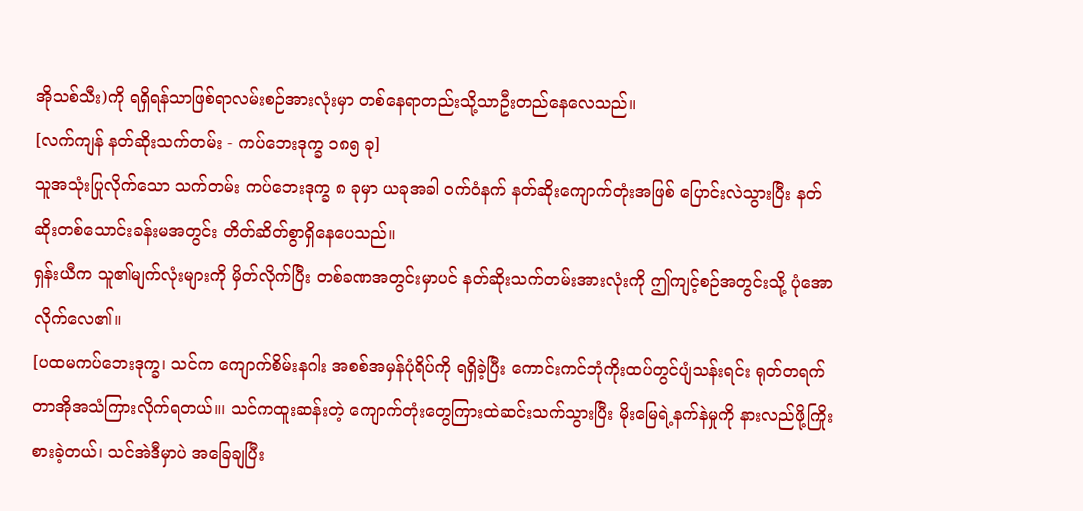အိုသစ်သီး)ကို ရရှိရန်သာဖြစ်ရာလမ်းစဉ်အားလုံးမှာ တစ်နေရာတည်းသို့သာဦးတည်နေလေသည်။
[လက်ကျန် နတ်ဆိုးသက်တမ်း - ကပ်ဘေးဒုက္ခ ၁၈၅ ခု]
သူအသုံးပြုလိုက်သော သက်တမ်း ကပ်ဘေးဒုက္ခ ၈ ခုမှာ ယခုအခါ ဝက်ဝံနက် နတ်ဆိုးကျောက်တုံးအဖြစ် ပြောင်းလဲသွားပြီး နတ်ဆိုးတစ်သောင်းခန်းမအတွင်း တိတ်ဆိတ်စွာရှိနေပေသည်။
ရှန်းယီက သူ၏မျက်လုံးများကို မှိတ်လိုက်ပြီး တစ်ခဏအတွင်းမှာပင် နတ်ဆိုးသက်တမ်းအားလုံးကို ဤကျင့်စဉ်အတွင်းသို့ ပုံအောလိုက်လေ၏။
[ပထမကပ်ဘေးဒုက္ခ၊ သင်က ကျောက်စိမ်းနဂါး အစစ်အမှန်ပုံရိပ်ကို ရရှိခဲ့ပြီး ကောင်းကင်ဘုံကိုးထပ်တွင်ပျံသန်းရင်း ရုတ်တရက်တာအိုအသံကြားလိုက်ရတယ်။၊ သင်ကထူးဆန်းတဲ့ ကျောက်တုံးတွေကြားထဲဆင်းသက်သွားပြီး မိုးမြေရဲ့နက်နဲမှုကို နားလည်ဖို့ကြိုးစားခဲ့တယ်၊ သင်အဲဒီမှာပဲ အခြေချပြီး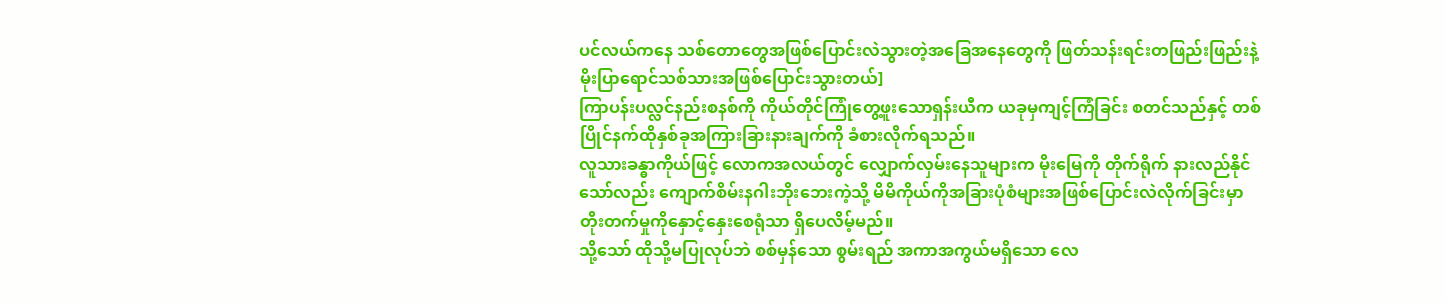ပင်လယ်ကနေ သစ်တောတွေအဖြစ်ပြောင်းလဲသွားတဲ့အခြေအနေတွေကို ဖြတ်သန်းရင်းတဖြည်းဖြည်းနဲ့ မိုးပြာရောင်သစ်သားအဖြစ်ပြောင်းသွားတယ်]
ကြာပန်းပလ္လင်နည်းစနစ်ကို ကိုယ်တိုင်ကြုံတွေ့ဖူးသောရှန်းယီက ယခုမှကျင့်ကြံခြင်း စတင်သည်နှင့် တစ်ပြိုင်နက်ထိုနှစ်ခုအကြားခြားနားချက်ကို ခံစားလိုက်ရသည်။
လူသားခန္ဓာကိုယ်ဖြင့် လောကအလယ်တွင် လျှောက်လှမ်းနေသူများက မိုးမြေကို တိုက်ရိုက် နားလည်နိုင်သော်လည်း ကျောက်စိမ်းနဂါးဘိုးဘေးကဲ့သို့ မိမိကိုယ်ကိုအခြားပုံစံများအဖြစ်ပြောင်းလဲလိုက်ခြင်းမှာ တိုးတက်မှုကိုနှောင့်နှေးစေရုံသာ ရှိပေလိမ့်မည်။
သို့သော် ထိုသို့မပြုလုပ်ဘဲ စစ်မှန်သော စွမ်းရည် အကာအကွယ်မရှိသော လေ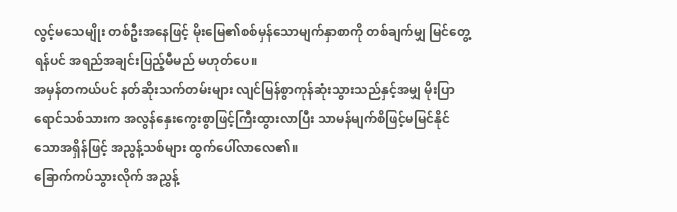လွင့်မသေမျိုး တစ်ဦးအနေဖြင့် မိုးမြေ၏စစ်မှန်သောမျက်နှာစာကို တစ်ချက်မျှ မြင်တွေ့ရန်ပင် အရည်အချင်းပြည့်မီမည် မဟုတ်ပေ။
အမှန်တကယ်ပင် နတ်ဆိုးသက်တမ်းများ လျင်မြန်စွာကုန်ဆုံးသွားသည်နှင့်အမျှ မိုးပြာရောင်သစ်သားက အလွန်နှေးကွေးစွာဖြင့်ကြီးထွားလာပြီး သာမန်မျက်စိဖြင့်မမြင်နိုင်သောအရှိန်ဖြင့် အညွန့်သစ်များ ထွက်ပေါ်လာလေ၏။
ခြောက်ကပ်သွားလိုက် အညွှန့်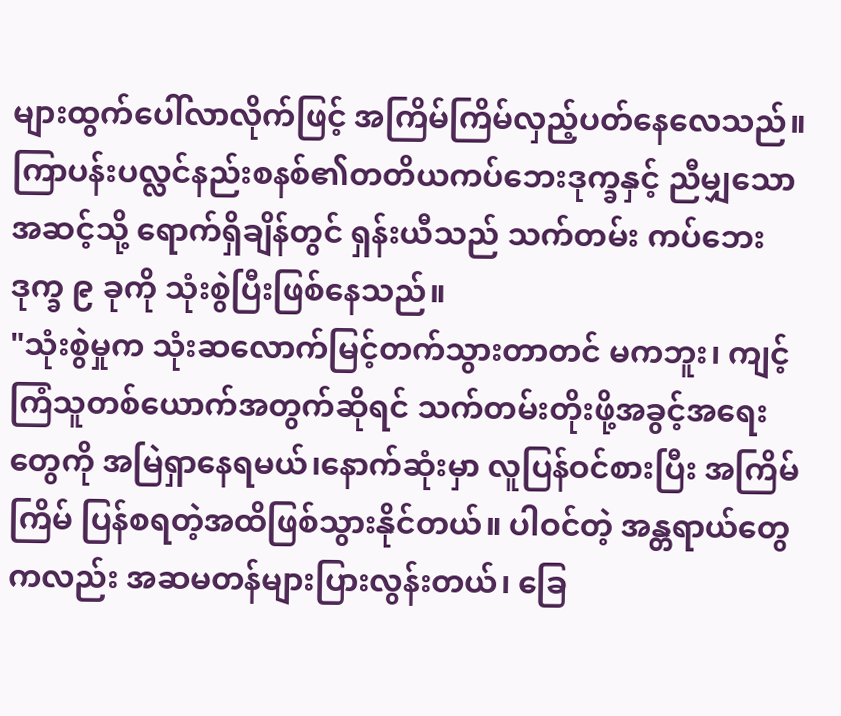များထွက်ပေါ်လာလိုက်ဖြင့် အကြိမ်ကြိမ်လှည့်ပတ်နေလေသည်။
ကြာပန်းပလ္လင်နည်းစနစ်၏တတိယကပ်ဘေးဒုက္ခနှင့် ညီမျှသောအဆင့်သို့ ရောက်ရှိချိန်တွင် ရှန်းယီသည် သက်တမ်း ကပ်ဘေးဒုက္ခ ၉ ခုကို သုံးစွဲပြီးဖြစ်နေသည်။
"သုံးစွဲမှုက သုံးဆလောက်မြင့်တက်သွားတာတင် မကဘူး၊ ကျင့်ကြံသူတစ်ယောက်အတွက်ဆိုရင် သက်တမ်းတိုးဖို့အခွင့်အရေးတွေကို အမြဲရှာနေရမယ်၊နောက်ဆုံးမှာ လူပြန်ဝင်စားပြီး အကြိမ်ကြိမ် ပြန်စရတဲ့အထိဖြစ်သွားနိုင်တယ်။ ပါဝင်တဲ့ အန္တရာယ်တွေကလည်း အဆမတန်များပြားလွန်းတယ်၊ ခြေ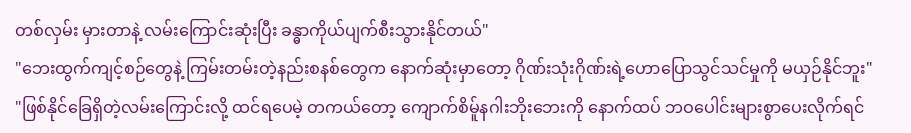တစ်လှမ်း မှားတာနဲ့ လမ်းကြောင်းဆုံးပြီး ခန္ဓာကိုယ်ပျက်စီးသွားနိုင်တယ်"
"ဘေးထွက်ကျင့်စဉ်တွေနဲ့ ကြမ်းတမ်းတဲ့နည်းစနစ်တွေက နောက်ဆုံးမှာတော့ ဂိုဏ်းသုံးဂိုဏ်းရဲ့ဟောပြောသွင်သင်မှုကို မယှဉ်နိုင်ဘူး"
"ဖြစ်နိုင်ခြေရှိတဲ့လမ်းကြောင်းလို့ ထင်ရပေမဲ့ တကယ်တော့ ကျောက်စိမ်ူနဂါးဘိုးဘေးကို နောက်ထပ် ဘဝပေါင်းများစွာပေးလိုက်ရင်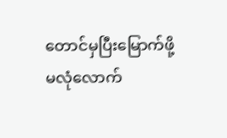တောင်မှပြီးမြောက်ဖို့ မလုံလောက်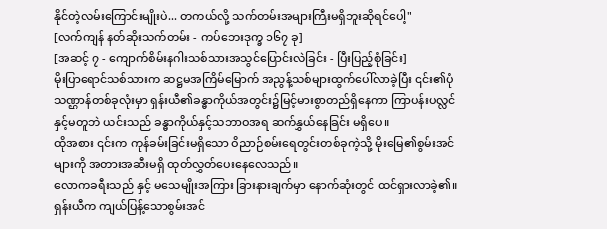နိုင်တဲ့လမ်းကြောင်းမျိုးပဲ... တကယ်လို့ သက်တမ်းအများကြီးမရှိဘူးဆိုရင်ပေါ့"
[လက်ကျန် နတ်ဆိုးသက်တမ်း - ကပ်ဘေးဒုက္ခ ၁၆၇ ခု]
[အဆင့် ၇ - ကျောက်စိမ်းနဂါးသစ်သားအသွင်ပြောင်းလဲခြင်း - ပြီးပြည့်စုံခြင်း]
မိုးပြာရောင်သစ်သားက ဆဋ္ဌမအကြိမ်မြောက် အညွန့်သစ်များထွက်ပေါ်လာခဲ့ပြီး ၎င်း၏ပုံသဏ္ဌာန်တစ်ခုလုံးမှာ ရှန်းယီ၏ခန္ဓာကိုယ်အတွင်း၌မြင့်မားစွာတည်ရှိနေကာ ကြာပန်းပလ္လင်နှင့်မတူဘဲ ယင်းသည် ခန္ဓာကိုယ်နှင့်သဘာဝအရ ဆက်နွှယ်နေခြင်း မရှိပေ။
ထိုအစား ၎င်းက ကုန်ခမ်းခြင်းမရှိသော ဝိညာဉ်စမ်းရေတွင်းတစ်ခုကဲ့သို့ မိုးမြေ၏စွမ်းအင်များကို အတားအဆီးမရှိ ထုတ်လွှတ်ပေးနေလေသည်။
လောကခရီးသည် နှင့် မသေမျိုးအကြား ခြားနားချက်မှာ နောက်ဆုံးတွင် ထင်ရှားလာခဲ့၏။
ရှန်းယီက ကျယ်ပြန့်သောစွမ်းအင်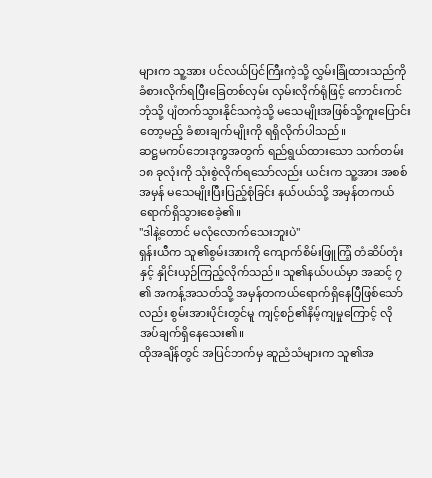များက သူ့အား ပင်လယ်ပြင်ကြီးကဲ့သို့ လွှမ်းခြုံထားသည်ကို ခံစားလိုက်ရပြီးခြေတစ်လှမ်း လှမ်းလိုက်ရုံဖြင့် ကောင်းကင်ဘုံသို့ ပျံတက်သွားနိုင်သကဲ့သို့ မသေမျိုးအဖြစ်သို့ကူးပြောင်းတော့မည့် ခံစားချက်မျိုးကို ရရှိလိုက်ပါသည်။
ဆဋ္ဌမကပ်ဘေးဒုက္ခအတွက် ရည်ရွယ်ထားသော သက်တမ်း ၁၈ ခုလုံးကို သုံးစွဲလိုက်ရသော်လည်း ယင်းက သူ့အား အစစ်အမှန် မသေမျိုးပြီးပြည့်စုံခြင်း နယ်ပယ်သို့ အမှန်တကယ် ရောက်ရှိသွားစေခဲ့၏။
"ဒါနဲ့တောင် မလုံလောက်သေးဘူးပဲ"
ရှန်းယီက သူ၏စွမ်းအားကို ကျောက်စိမ်းဖြူကြံ့ တံဆိပ်တုံး နှင့် နှိုင်းယှဉ်ကြည့်လိုက်သည်။ သူ၏နယ်ပယ်မှာ အဆင့် ၇ ၏ အကန့်အသတ်သို့ အမှန်တကယ်ရောက်ရှိနေပြီဖြစ်သော်လည်း စွမ်းအားပိုင်းတွင်မူ ကျင့်စဉ်၏နိမ့်ကျမှုကြောင့် လိုအပ်ချက်ရှိနေသေး၏။
ထိုအချိန်တွင် အပြင်ဘက်မှ ဆူညံသံများက သူ၏အ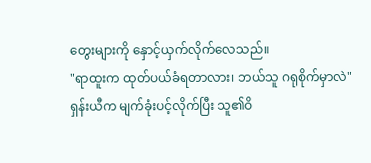တွေးများကို နှောင့်ယှက်လိုက်လေသည်။
"ရာထူးက ထုတ်ပယ်ခံရတာလား၊ ဘယ်သူ ဂရုစိုက်မှာလဲ"
ရှန်းယီက မျက်ခုံးပင့်လိုက်ပြီး သူ၏ဝိ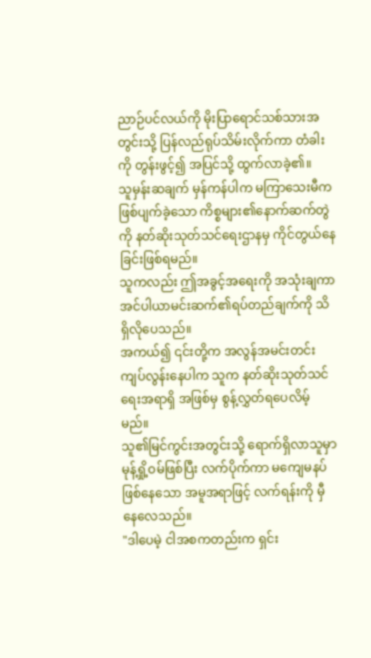ညာဉ်ပင်လယ်ကို မိုးပြာရောင်သစ်သားအတွင်းသို့ ပြန်လည်ရုပ်သိမ်းလိုက်ကာ တံခါးကို တွန်းဖွင့်၍ အပြင်သို့ ထွက်လာခဲ့၏။
သူမှန်းဆချက် မှန်ကန်ပါက မကြာသေးမီက ဖြစ်ပျက်ခဲ့သော ကိစ္စများ၏နောက်ဆက်တွဲကို နတ်ဆိုးသုတ်သင်ရေးဌာနမှ ကိုင်တွယ်နေခြင်းဖြစ်ရမည်။
သူကလည်း ဤအခွင့်အရေးကို အသုံးချကာ အင်ပါယာမင်းဆက်၏ရပ်တည်ချက်ကို သိရှိလိုပေသည်။
အကယ်၍ ၎င်းတို့က အလွန်အမင်းတင်းကျပ်လွန်းနေပါက သူက နတ်ဆိုးသုတ်သင်ရေးအရာရှိ အဖြစ်မှ စွန့်လွှတ်ရပေလိမ့်မည်။
သူ၏မြင်ကွင်းအတွင်းသို့ ရောက်ရှိလာသူမှာ မုန့်ရှို့ဝမ်ဖြစ်ပြီး လက်ပိုက်ကာ မကျေမနပ်ဖြစ်နေသော အမူအရာဖြင့် လက်ရန်းကို မှီနေလေသည်။
"ဒါပေမဲ့ ငါအစကတည်းက ရှင်း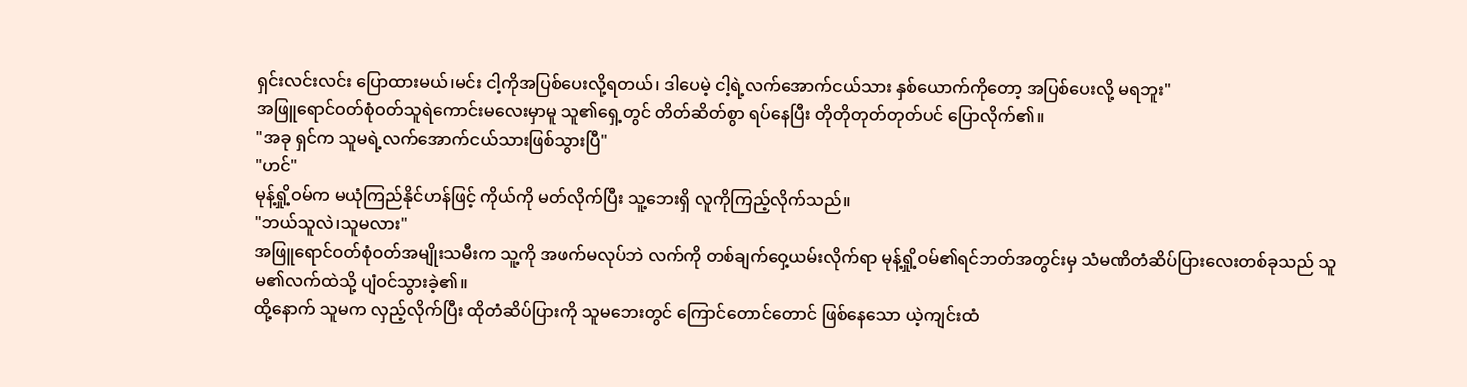ရှင်းလင်းလင်း ပြောထားမယ်၊မင်း ငါ့ကိုအပြစ်ပေးလို့ရတယ်၊ ဒါပေမဲ့ ငါ့ရဲ့လက်အောက်ငယ်သား နှစ်ယောက်ကိုတော့ အပြစ်ပေးလို့ မရဘူး"
အဖြူရောင်ဝတ်စုံဝတ်သူရဲကောင်းမလေးမှာမူ သူ၏ရှေ့တွင် တိတ်ဆိတ်စွာ ရပ်နေပြီး တိုတိုတုတ်တုတ်ပင် ပြောလိုက်၏။
"အခု ရှင်က သူမရဲ့လက်အောက်ငယ်သားဖြစ်သွားပြီ"
"ဟင်"
မုန့်ရှို့ဝမ်က မယုံကြည်နိုင်ဟန်ဖြင့် ကိုယ်ကို မတ်လိုက်ပြီး သူ့ဘေးရှိ လူကိုကြည့်လိုက်သည်။
"ဘယ်သူလဲ၊သူမလား"
အဖြူရောင်ဝတ်စုံဝတ်အမျိုးသမီးက သူ့ကို အဖက်မလုပ်ဘဲ လက်ကို တစ်ချက်ဝှေ့ယမ်းလိုက်ရာ မုန့်ရှို့ဝမ်၏ရင်ဘတ်အတွင်းမှ သံမဏိတံဆိပ်ပြားလေးတစ်ခုသည် သူမ၏လက်ထဲသို့ ပျံဝင်သွားခဲ့၏။
ထို့နောက် သူမက လှည့်လိုက်ပြီး ထိုတံဆိပ်ပြားကို သူမဘေးတွင် ကြောင်တောင်တောင် ဖြစ်နေသော ယဲ့ကျင်းထံ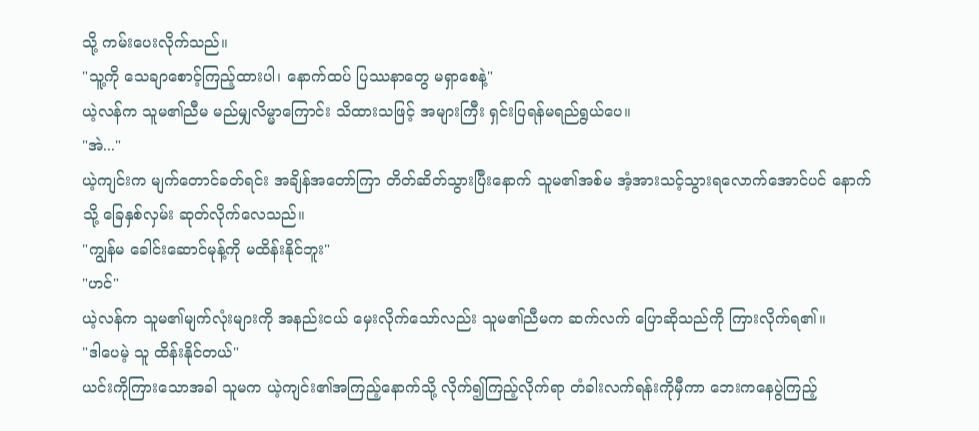သို့ ကမ်းပေးလိုက်သည်။
"သူ့ကို သေချာစောင့်ကြည့်ထားပါ၊ နောက်ထပ် ပြဿနာတွေ မရှာစေနဲ့"
ယဲ့လန်က သူမ၏ညီမ မည်မျှလိမ္မာကြောင်း သိထားသဖြင့် အများကြီး ရှင်းပြရန်မရည်ရွယ်ပေ။
"အဲ..."
ယဲ့ကျင်းက မျက်တောင်ခတ်ရင်း အချိန်အတော်ကြာ တိတ်ဆိတ်သွားပြီးနောက် သူမ၏အစ်မ အံ့အားသင့်သွားရလောက်အောင်ပင် နောက်သို့ ခြေနှစ်လှမ်း ဆုတ်လိုက်လေသည်။
"ကျွန်မ ခေါင်းဆောင်မုန့်ကို မထိန်းနိုင်ဘူး"
"ဟင်"
ယဲ့လန်က သူမ၏မျက်လုံးများကို အနည်းငယ် မှေးလိုက်သော်လည်း သူမ၏ညီမက ဆက်လက် ပြောဆိုသည်ကို ကြားလိုက်ရ၏။
"ဒါပေမဲ့ သူ ထိန်းနိုင်တယ်"
ယင်းကိုကြားသောအခါ သူမက ယဲ့ကျင်း၏အကြည့်နောက်သို့ လိုက်၍ကြည့်လိုက်ရာ တံခါးလက်ရန်းကိုမှီကာ ဘေးကနေပွဲကြည့်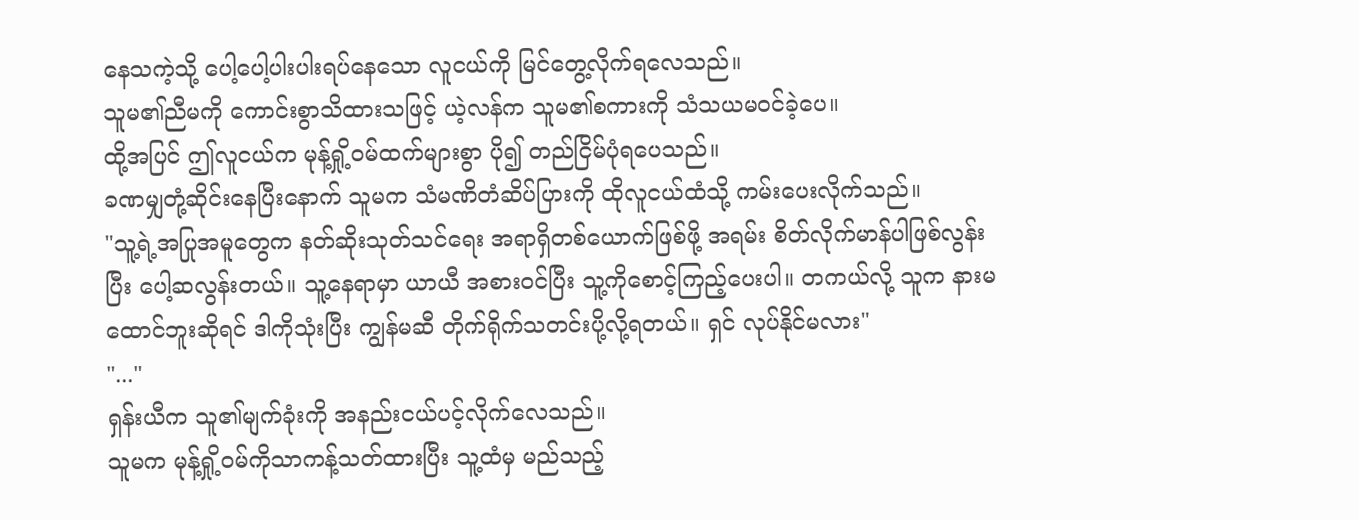နေသကဲ့သို့ ပေါ့ပေါ့ပါးပါးရပ်နေသော လူငယ်ကို မြင်တွေ့လိုက်ရလေသည်။
သူမ၏ညီမကို ကောင်းစွာသိထားသဖြင့် ယဲ့လန်က သူမ၏စကားကို သံသယမဝင်ခဲ့ပေ။
ထို့အပြင် ဤလူငယ်က မုန့်ရှို့ဝမ်ထက်များစွာ ပို၍ တည်ငြိမ်ပုံရပေသည်။
ခဏမျှတုံ့ဆိုင်းနေပြီးနောက် သူမက သံမဏိတံဆိပ်ပြားကို ထိုလူငယ်ထံသို့ ကမ်းပေးလိုက်သည်။
"သူ့ရဲ့အပြုအမူတွေက နတ်ဆိုးသုတ်သင်ရေး အရာရှိတစ်ယောက်ဖြစ်ဖို့ အရမ်း စိတ်လိုက်မာန်ပါဖြစ်လွန်းပြီး ပေါ့ဆလွန်းတယ်။ သူ့နေရာမှာ ယာယီ အစားဝင်ပြီး သူ့ကိုစောင့်ကြည့်ပေးပါ။ တကယ်လို့ သူက နားမထောင်ဘူးဆိုရင် ဒါကိုသုံးပြီး ကျွန်မဆီ တိုက်ရိုက်သတင်းပို့လို့ရတယ်။ ရှင် လုပ်နိုင်မလား"
"..."
ရှန်းယီက သူ၏မျက်ခုံးကို အနည်းငယ်ပင့်လိုက်လေသည်။
သူမက မုန့်ရှို့ဝမ်ကိုသာကန့်သတ်ထားပြီး သူ့ထံမှ မည်သည့်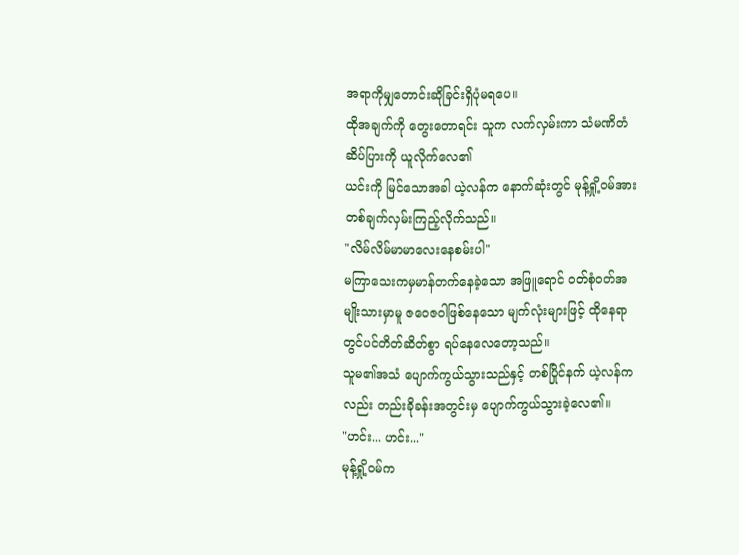အရာကိုမျှတောင်းဆိုခြင်းရှိပုံမရပေ။
ထိုအချက်ကို တွေးတောရင်း သူက လက်လှမ်းကာ သံမဏိတံဆိပ်ပြားကို ယူလိုက်လေ၏
ယင်းကို မြင်သောအခါ ယဲ့လန်က နောက်ဆုံးတွင် မုန့်ရှို့ဝမ်အား တစ်ချက်လှမ်းကြည့်လိုက်သည်။
"လိမ်လိမ်မာမာလေးနေစမ်းပါ"
မကြာသေးကမှမာန်တက်နေခဲ့သော အဖြူရောင် ဝတ်စုံဝတ်အမျိုးသားမှာမူ ဇဝေဇဝါဖြစ်နေသော မျက်လုံးများဖြင့် ထိုနေရာတွင်ပင်တိတ်ဆိတ်စွာ ရပ်နေလေတော့သည်။
သူမ၏အသံ ပျောက်ကွယ်သွားသည်နှင့် တစ်ပြိုင်နက် ယဲ့လန်ကလည်း တည်းခိုခန်းအတွင်းမှ ပျောက်ကွယ်သွားခဲ့လေ၏။
"ဟင်း... ဟင်း..."
မုန့်ရှို့ဝမ်က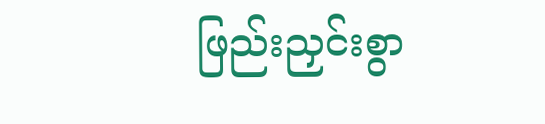ဖြည်းညှင်းစွာ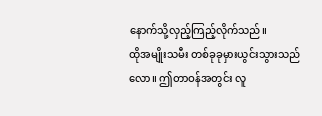နောက်သို့လှည့်ကြည့်လိုက်သည်။
ထိုအမျိုးသမီး တစ်ခုခုမှားယွင်းသွားသည်လော။ ဤတာဝန်အတွင်း လူ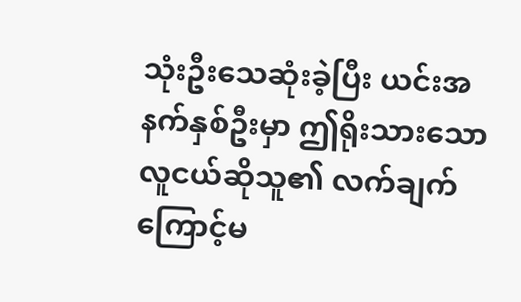သုံးဦးသေဆုံးခဲ့ပြီး ယင်းအနက်နှစ်ဦးမှာ ဤရိုးသားသောလူငယ်ဆိုသူ၏ လက်ချက်ကြောင့်မ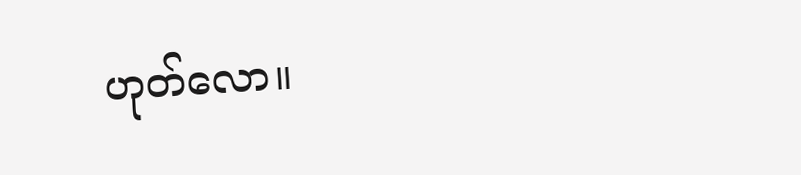ဟုတ်လော။